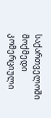საქართველოში მოქმედი კომერციული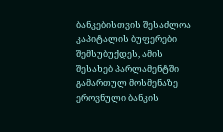ბანკებისთვის შესაძლოა კაპიტალის ბუფერები შემსუბუქდეს, ამის შესახებ პარლამენტში გამართულ მოსმენაზე ეროვნული ბანკის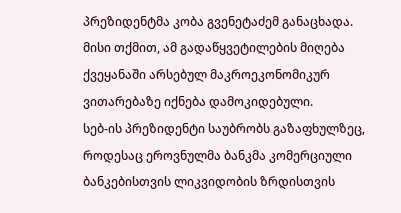პრეზიდენტმა კობა გვენეტაძემ განაცხადა. მისი თქმით, ამ გადაწყვეტილების მიღება ქვეყანაში არსებულ მაკროეკონომიკურ ვითარებაზე იქნება დამოკიდებული.
სებ-ის პრეზიდენტი საუბრობს გაზაფხულზეც, როდესაც ეროვნულმა ბანკმა კომერციული ბანკებისთვის ლიკვიდობის ზრდისთვის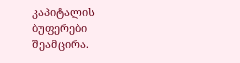კაპიტალის ბუფერები შეამცირა.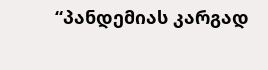“პანდემიას კარგად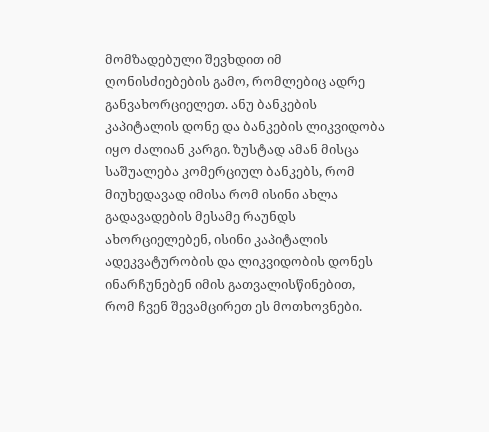მომზადებული შევხდით იმ ღონისძიებების გამო, რომლებიც ადრე განვახორციელეთ. ანუ ბანკების კაპიტალის დონე და ბანკების ლიკვიდობა იყო ძალიან კარგი. ზუსტად ამან მისცა საშუალება კომერციულ ბანკებს, რომ მიუხედავად იმისა რომ ისინი ახლა გადავადების მესამე რაუნდს ახორციელებენ, ისინი კაპიტალის ადეკვატურობის და ლიკვიდობის დონეს ინარჩუნებენ იმის გათვალისწინებით, რომ ჩვენ შევამცირეთ ეს მოთხოვნები.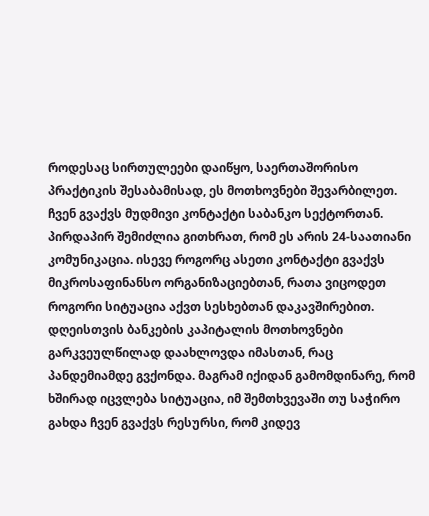როდესაც სირთულეები დაიწყო, საერთაშორისო პრაქტიკის შესაბამისად, ეს მოთხოვნები შევარბილეთ. ჩვენ გვაქვს მუდმივი კონტაქტი საბანკო სექტორთან. პირდაპირ შემიძლია გითხრათ, რომ ეს არის 24-საათიანი კომუნიკაცია. ისევე როგორც ასეთი კონტაქტი გვაქვს მიკროსაფინანსო ორგანიზაციებთან, რათა ვიცოდეთ როგორი სიტუაცია აქვთ სესხებთან დაკავშირებით.
დღეისთვის ბანკების კაპიტალის მოთხოვნები გარკვეულწილად დაახლოვდა იმასთან, რაც პანდემიამდე გვქონდა. მაგრამ იქიდან გამომდინარე, რომ ხშირად იცვლება სიტუაცია, იმ შემთხვევაში თუ საჭირო გახდა ჩვენ გვაქვს რესურსი, რომ კიდევ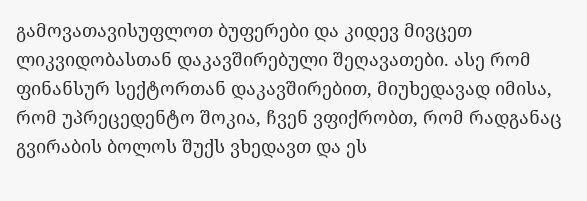გამოვათავისუფლოთ ბუფერები და კიდევ მივცეთ ლიკვიდობასთან დაკავშირებული შეღავათები. ასე რომ ფინანსურ სექტორთან დაკავშირებით, მიუხედავად იმისა, რომ უპრეცედენტო შოკია, ჩვენ ვფიქრობთ, რომ რადგანაც გვირაბის ბოლოს შუქს ვხედავთ და ეს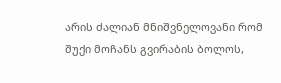არის ძალიან მნიშვნელოვანი რომ შუქი მოჩანს გვირაბის ბოლოს,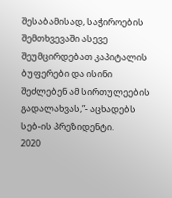შესაბამისად, საჭიროების შემთხვევაში ასევე შეუმცირდებათ კაპიტალის ბუფერები და ისინი შეძლებენ ამ სირთულეების გადალახვას,”- აცხადებს სებ-ის პრეზიდენტი.
2020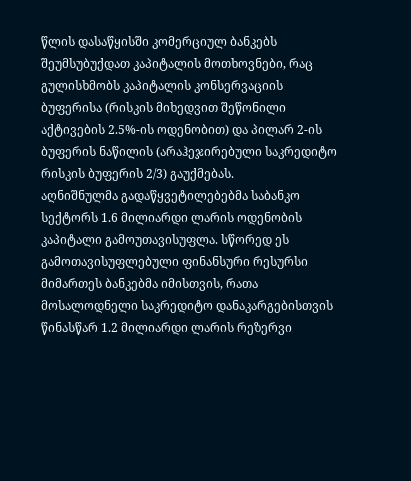წლის დასაწყისში კომერციულ ბანკებს შეუმსუბუქდათ კაპიტალის მოთხოვნები, რაც გულისხმობს კაპიტალის კონსერვაციის ბუფერისა (რისკის მიხედვით შეწონილი აქტივების 2.5%-ის ოდენობით) და პილარ 2-ის ბუფერის ნაწილის (არაჰეჯირებული საკრედიტო რისკის ბუფერის 2/3) გაუქმებას.
აღნიშნულმა გადაწყვეტილებებმა საბანკო სექტორს 1.6 მილიარდი ლარის ოდენობის კაპიტალი გამოუთავისუფლა. სწორედ ეს გამოთავისუფლებული ფინანსური რესურსი მიმართეს ბანკებმა იმისთვის, რათა მოსალოდნელი საკრედიტო დანაკარგებისთვის წინასწარ 1.2 მილიარდი ლარის რეზერვი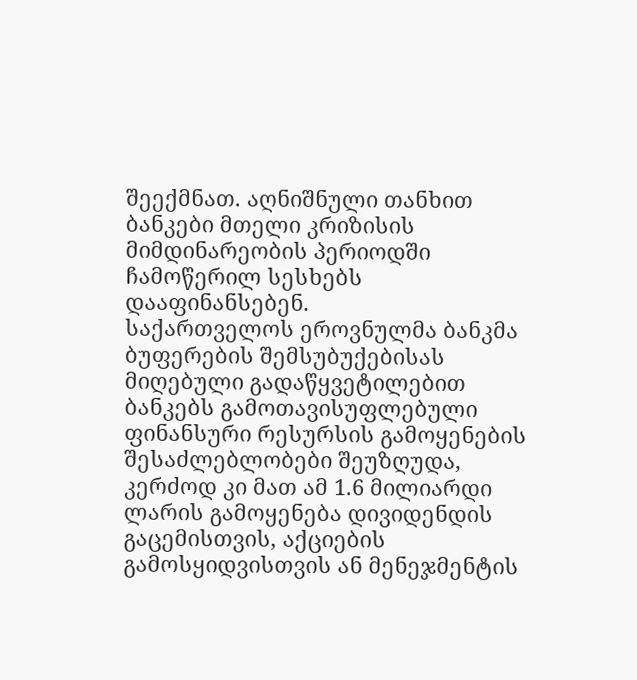შეექმნათ. აღნიშნული თანხით ბანკები მთელი კრიზისის მიმდინარეობის პერიოდში ჩამოწერილ სესხებს დააფინანსებენ.
საქართველოს ეროვნულმა ბანკმა ბუფერების შემსუბუქებისას მიღებული გადაწყვეტილებით ბანკებს გამოთავისუფლებული ფინანსური რესურსის გამოყენების შესაძლებლობები შეუზღუდა, კერძოდ კი მათ ამ 1.6 მილიარდი ლარის გამოყენება დივიდენდის გაცემისთვის, აქციების გამოსყიდვისთვის ან მენეჯმენტის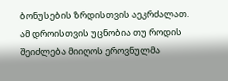ბონუსების ზრდისთვის აეკრძალათ.
ამ დროისთვის უცნობია თუ როდის შეიძლება მიიღოს ეროვნულმა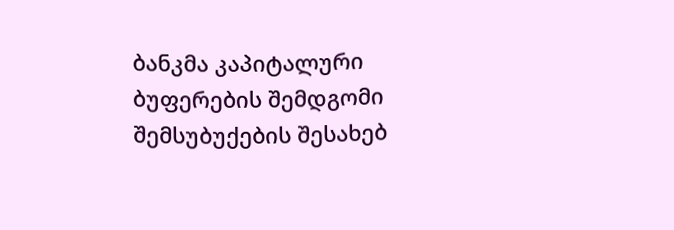ბანკმა კაპიტალური ბუფერების შემდგომი შემსუბუქების შესახებ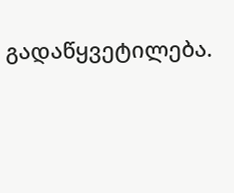გადაწყვეტილება.